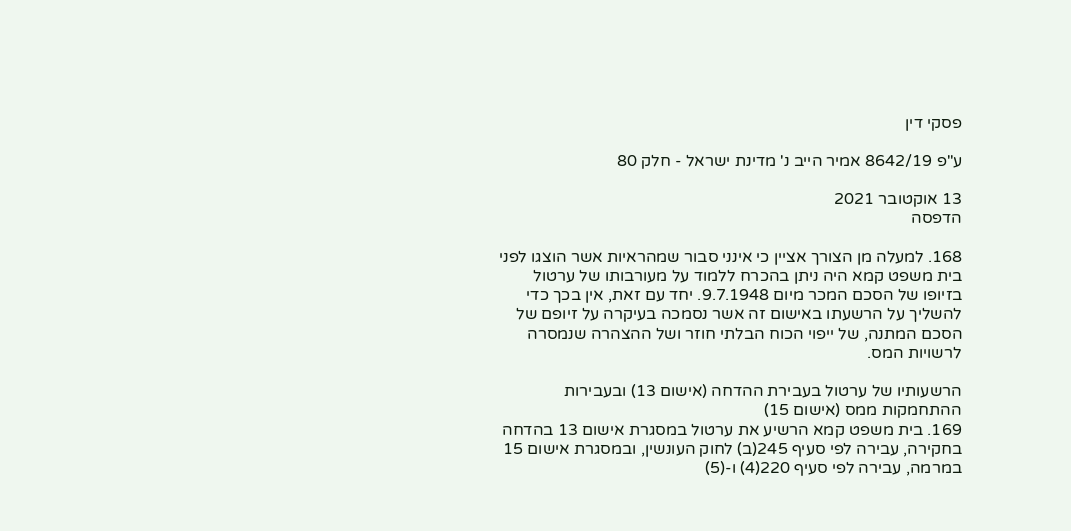פסקי דין

ע"פ 8642/19 אמיר הייב נ' מדינת ישראל - חלק 80

13 אוקטובר 2021
הדפסה

168. למעלה מן הצורך אציין כי אינני סבור שמהראיות אשר הוצגו לפני בית משפט קמא היה ניתן בהכרח ללמוד על מעורבותו של ערטול בזיופו של הסכם המכר מיום 9.7.1948. יחד עם זאת, אין בכך כדי להשליך על הרשעתו באישום זה אשר נסמכה בעיקרה על זיופם של הסכם המתנה, של ייפוי הכוח הבלתי חוזר ושל ההצהרה שנמסרה לרשויות המס.

הרשעותיו של ערטול בעבירת ההדחה (אישום 13) ובעבירות ההתחמקות ממס (אישום 15)
169. בית משפט קמא הרשיע את ערטול במסגרת אישום 13 בהדחה בחקירה, עבירה לפי סעיף 245(ב) לחוק העונשין, ובמסגרת אישום 15 במרמה, עבירה לפי סעיף 220(4) ו-(5)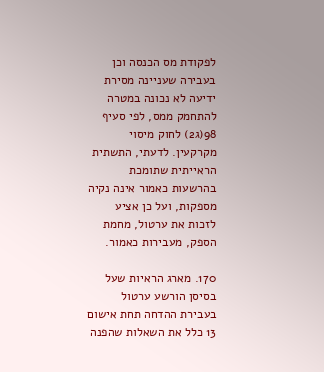לפקודת מס הכנסה וכן בעבירה שעניינה מסירת ידיעה לא נכונה במטרה להתחמק ממס, לפי סעיף 98(ג2) לחוק מיסוי מקרקעין. לדעתי, התשתית הראייתית שתומכת בהרשעות כאמור אינה נקיה מספקות, ועל כן אציע לזכות את ערטול, מחמת הספק, מעבירות כאמור.

170. מארג הראיות שעל בסיסן הורשע ערטול בעבירת ההדחה תחת אישום 13 כלל את השאלות שהפנה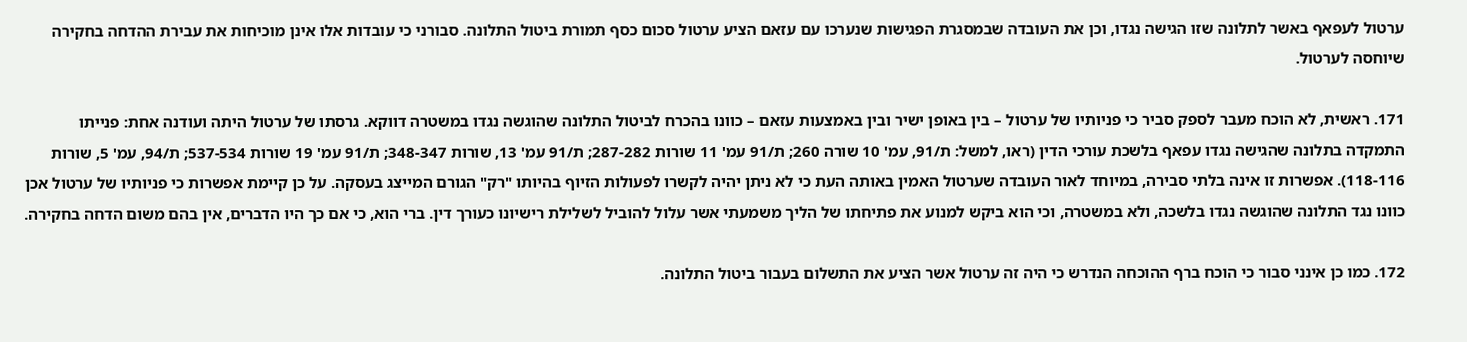ערטול לעפאף באשר לתלונה שזו הגישה נגדו, וכן את העובדה שבמסגרת הפגישות שנערכו עם עזאם הציע ערטול סכום כסף תמורת ביטול התלונה. סבורני כי עובדות אלו אינן מוכיחות את עבירת ההדחה בחקירה שיוחסה לערטול.

171. ראשית, לא הוכח מעבר לספק סביר כי פניותיו של ערטול – בין באופן ישיר ובין באמצעות עזאם – כוונו בהכרח לביטול התלונה שהוגשה נגדו במשטרה דווקא. גרסתו של ערטול היתה ועודנה אחת: פנייתו התמקדה בתלונה שהגישה נגדו עפאף בלשכת עורכי הדין (ראו, למשל: ת/91, עמ' 10 שורה 260; ת/91 עמ' 11 שורות 287-282; ת/91 עמ' 13, שורות 348-347; ת/91 עמ' 19 שורות 537-534; ת/94, עמ' 5, שורות 118-116). אפשרות זו אינה בלתי סבירה, במיוחד לאור העובדה שערטול האמין באותה העת כי לא ניתן יהיה לקשרו לפעולות הזיוף בהיותו "רק" הגורם המייצג בעסקה. על כן קיימת אפשרות כי פניותיו של ערטול אכן כוונו נגד התלונה שהוגשה נגדו בלשכה, ולא במשטרה, וכי הוא ביקש למנוע את פתיחתו של הליך משמעתי אשר עלול להוביל לשלילת רישיונו כעורך דין. ברי הוא, כי אם כך היו הדברים, אין בהם משום הדחה בחקירה.

172. כמו כן אינני סבור כי הוכח ברף ההוכחה הנדרש כי היה זה ערטול אשר הציע את התשלום בעבור ביטול התלונה.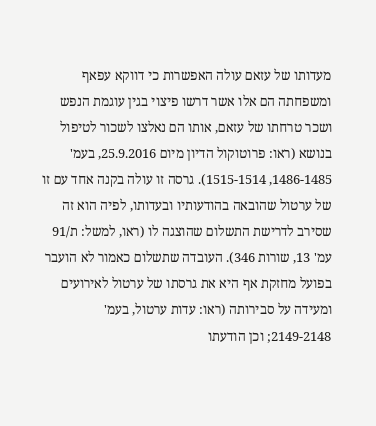מעדותו של עזאם עולה האפשרות כי דווקא עפאף ומשפחתה הם אלו אשר דרשו פיצוי בגין עוגמת הנפש ושכר טרחתו של עזאם, אותו הם נאלצו לשכור לטיפול בנושא (ראו: פרוטוקול הדיון מיום 25.9.2016, בעמ' 1486-1485, 1515-1514). גרסה זו עולה בקנה אחד עם זו של ערטול שהובאה בהודעותיו ובעדותו, לפיה הוא זה שסירב לדרישת התשלום שהוצגה לו (ראו, למשל: ת/91 עמ' 13, שורות 346). העובדה שתשלום כאמור לא הועבר בפועל מחזקת אף היא את גרסתו של ערטול לאירועים ומעידה על סבירותה (ראו: עדות ערטול, בעמ' 2149-2148; וכן הודעתו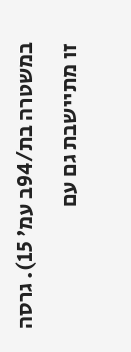במשטרה בת/94ב עמ' 15). גרסה זו מתיישבת גם עם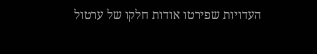העדויות שפירטו אודות חלקו של ערטול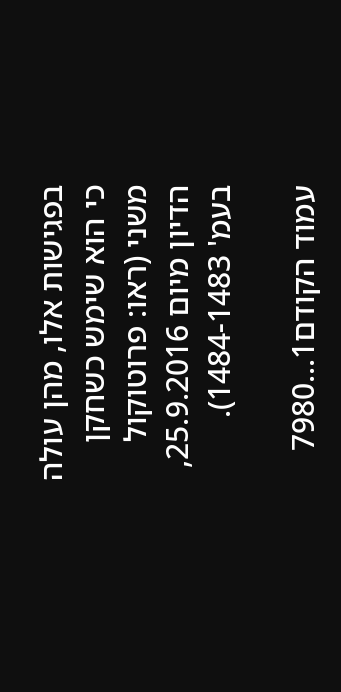בפגישות אלו, מהן עולה כי הוא שימש כשחקן משני (ראו: פרוטוקול הדיון מיום 25.9.2016, בעמ' 1484-1483).

עמוד הקודם1...7980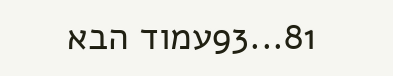81...93עמוד הבא